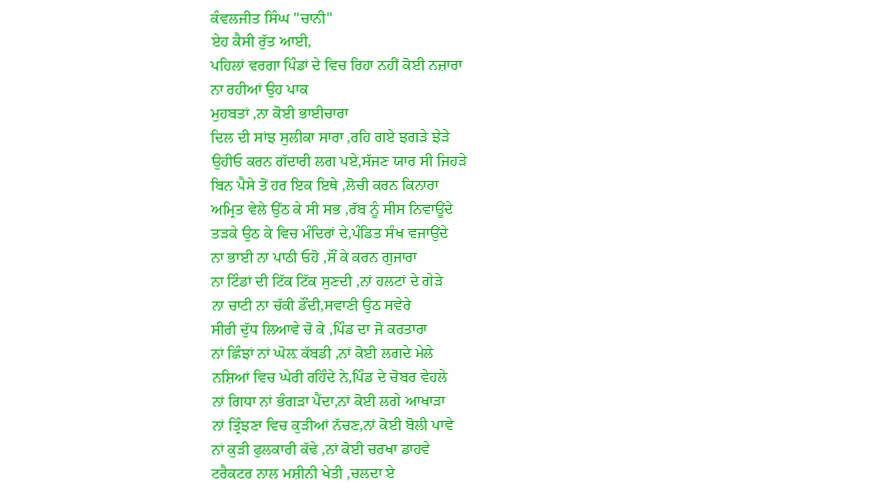ਕੰਵਲਜੀਤ ਸਿੰਘ "ਚਾਨੀ"
ਏਹ ਕੈਸੀ ਰੁੱਤ ਆਈ,
ਪਹਿਲਾਂ ਵਰਗਾ ਪਿੰਡਾਂ ਦੇ ਵਿਚ ਰਿਹਾ ਨਹੀਂ ਕੋਈ ਨਜ਼ਾਰਾ
ਨਾ ਰਹੀਆਂ ਉਹ ਪਾਕ
ਮੁਹਬਤਾਂ ,ਨਾ ਕੋਈ ਭਾਈਚਾਰਾ
ਦਿਲ ਦੀ ਸਾਂਝ ਸੁਲੀਕਾ ਸਾਰਾ ,ਰਹਿ ਗਏ ਝਗੜੇ ਝੇੜੇ
ਉਹੀਓ ਕਰਨ ਗੱਦਾਰੀ ਲਗ ਪਏ,ਸੱਜਣ ਯਾਰ ਸੀ ਜਿਹੜੇ
ਬਿਨ ਪੈਸੇ ਤੋਂ ਹਰ ਇਕ ਇਥੇ ,ਲੋਚੀ ਕਰਨ ਕਿਨਾਰਾ
ਅਮ੍ਰਿਤ ਵੇਲੇ ਉੱਠ ਕੇ ਸੀ ਸਭ ,ਰੱਬ ਨੂੰ ਸੀਸ ਨਿਵਾਊਂਦੇ
ਤੜਕੇ ਉਠ ਕੇ ਵਿਚ ਮੰਦਿਰਾਂ ਦੇ,ਪੰਡਿਤ ਸੰਖ ਵਜਾਉਂਦੇ
ਨਾ ਭਾਈ ਨਾ ਪਾਠੀ ਓਹੋ ,ਸੌਂ ਕੇ ਕਰਨ ਗੁਜਾਰਾ
ਨਾ ਟਿੰਡਾਂ ਦੀ ਟਿੱਕ ਟਿੱਕ ਸੁਣਦੀ ,ਨਾਂ ਹਲਟਾਂ ਦੇ ਗੇੜੇ
ਨਾ ਚਾਟੀ ਨਾ ਚੱਕੀ ਡੌਂਦੀ,ਸਵਾਣੀ ਉਠ ਸਵੇਰੇ
ਸੀਰੀ ਦੁੱਧ ਲਿਆਵੇ ਚੋ ਕੇ ,ਪਿੰਡ ਦਾ ਜੋ ਕਰਤਾਰਾ
ਨਾਂ ਛਿੰਝਾਂ ਨਾਂ ਘੋਲ਼ ਕੱਬਡੀ ,ਨਾਂ ਕੋਈ ਲਗਦੇ ਮੇਲੇ
ਨਸ਼ਿਆਂ ਵਿਚ ਘੇਰੀ ਰਹਿੰਦੇ ਨੇ,ਪਿੰਡ ਦੇ ਚੋਬਰ ਵੇਹਲੇ
ਨਾਂ ਗਿਧਾ ਨਾਂ ਭੰਗੜਾ ਪੈਂਦਾ,ਨਾਂ ਕੋਈ ਲਗੇ ਆਖਾੜਾ
ਨਾਂ ਤ੍ਰਿੰਝਣਾ ਵਿਚ ਕੁੜੀਆਂ ਨੱਚਣ,ਨਾਂ ਕੋਈ ਬੋਲੀ ਪਾਵੇ
ਨਾਂ ਕੁੜੀ ਫੁਲਕਾਰੀ ਕੱਢੇ ,ਨਾਂ ਕੋਈ ਚਰਖਾ ਡਾਹਵੇ
ਟਰੈਕਟਰ ਨਾਲ ਮਸ਼ੀਨੀ ਖੇਤੀ ,ਚਲਦਾ ਏ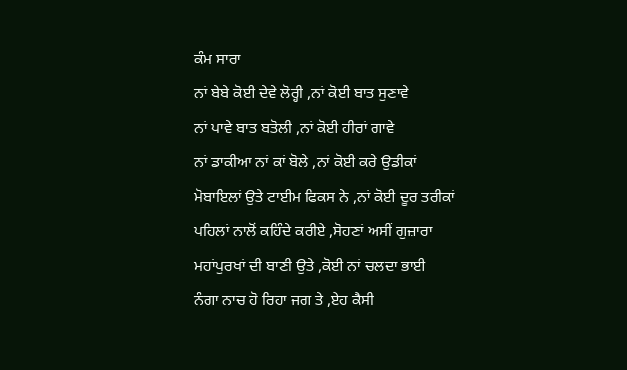ਕੰਮ ਸਾਰਾ
ਨਾਂ ਬੇਬੇ ਕੋਈ ਦੇਵੇ ਲੋਰ੍ਹੀ ,ਨਾਂ ਕੋਈ ਬਾਤ ਸੁਣਾਵੇ
ਨਾਂ ਪਾਵੇ ਬਾਤ ਬਤੋਲੀ ,ਨਾਂ ਕੋਈ ਹੀਰਾਂ ਗਾਵੇ
ਨਾਂ ਡਾਕੀਆ ਨਾਂ ਕਾਂ ਬੋਲੇ ,ਨਾਂ ਕੋਈ ਕਰੇ ਉਡੀਕਾਂ
ਮੋਬਾਇਲਾਂ ਉਤੇ ਟਾਈਮ ਫਿਕਸ ਨੇ ,ਨਾਂ ਕੋਈ ਦੂਰ ਤਰੀਕਾਂ
ਪਹਿਲਾਂ ਨਾਲੋਂ ਕਹਿੰਦੇ ਕਰੀਏ ,ਸੋਹਣਾਂ ਅਸੀਂ ਗੁਜ਼ਾਰਾ
ਮਹਾਂਪੁਰਖਾਂ ਦੀ ਬਾਣੀ ਉਤੇ ,ਕੋਈ ਨਾਂ ਚਲਦਾ ਭਾਈ
ਨੰਗਾ ਨਾਚ ਹੋ ਰਿਹਾ ਜਗ ਤੇ ,ਏਹ ਕੈਸੀ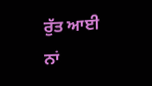ਰੁੱਤ ਆਈ
ਨਾਂ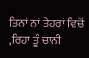ਤਿਨਾਂ ਨਾਂ ਤੇਹਰਾਂ ਵਿਚੋਂ ,ਰਿਹਾ ਤੂੰ ਚਾਨੀ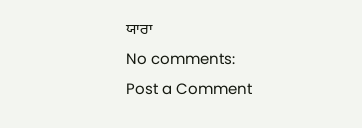ਯਾਰਾ
No comments:
Post a Comment